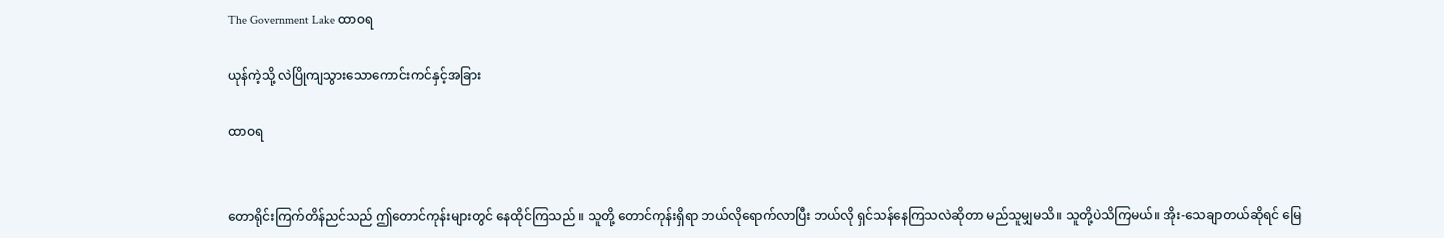The Government Lake ထာဝရ

ယုန်ကဲ့သို့ လဲပြိုကျသွားသောကောင်းကင်နှင့်အခြား

ထာဝရ


တောရိုင်းကြက်တိန်ညင်သည် ဤတောင်ကုန်းများတွင် နေထိုင်ကြသည် ။ သူတို့ တောင်ကုန်းရှိရာ ဘယ်လိုရောက်လာပြီး ဘယ်လို ရှင်သန်နေကြသလဲဆိုတာ မည်သူမျှမသိ။ သူတို့ပဲသိကြမယ်။ အိုး-သေချာတယ်ဆိုရင် မြေ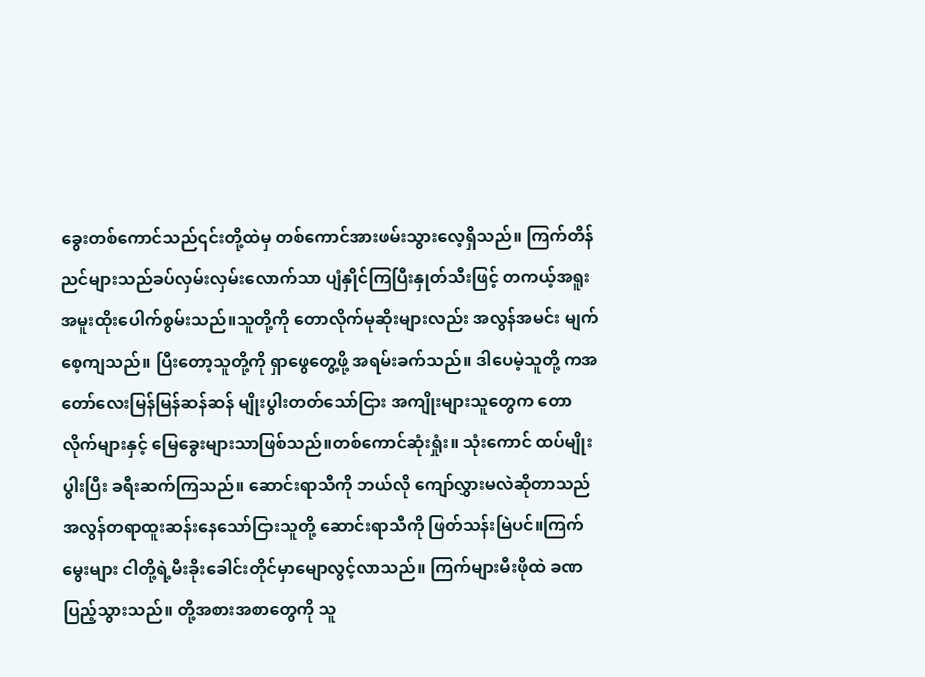ခွေးတစ်ကောင်သည်၎င်းတို့ထဲမှ တစ်ကောင်အားဖမ်းသွားလေ့ရှိသည်။ ကြက်တိန်ညင်များသည်ခပ်လှမ်းလှမ်းလောက်သာ ပျံနှိုင်ကြပြီးနှုတ်သီးဖြင့် တကယ့်အရူးအမူးထိုးပေါက်စွမ်းသည်။သူတို့ကို တောလိုက်မုဆိုးများလည်း အလွန်အမင်း မျက်စေ့ကျသည်။ ပြီးတော့သူတို့ကို ရှာဖွေတွေ့ဖို့ အရမ်းခက်သည်။ ဒါပေမဲ့သူတို့ ကအတော်လေးမြန်မြန်ဆန်ဆန် မျိုးပွါးတတ်သော်ငြား အကျိုးများသူတွေက တောလိုက်များနှင့် မြေခွေးများသာဖြစ်သည်။တစ်ကောင်ဆုံးရှုံး။ သုံးကောင် ထပ်မျိုးပွါးပြီး ခရီးဆက်ကြသည်။ ဆောင်းရာသီကို ဘယ်လို ကျော်လွှားမလဲဆိုတာသည် အလွန်တရာထူးဆန်းနေသော်ငြားသူတို့ ဆောင်းရာသီကို ဖြတ်သန်းမြဲပင်။ကြက်မွေးများ ငါတို့ရဲ့မီးခိုးခေါင်းတိုင်မှာမျောလွင့်လာသည်။ ကြက်များမီးဖိုထဲ ခဏပြည့်သွားသည်။ တို့အစားအစာတွေကို သူ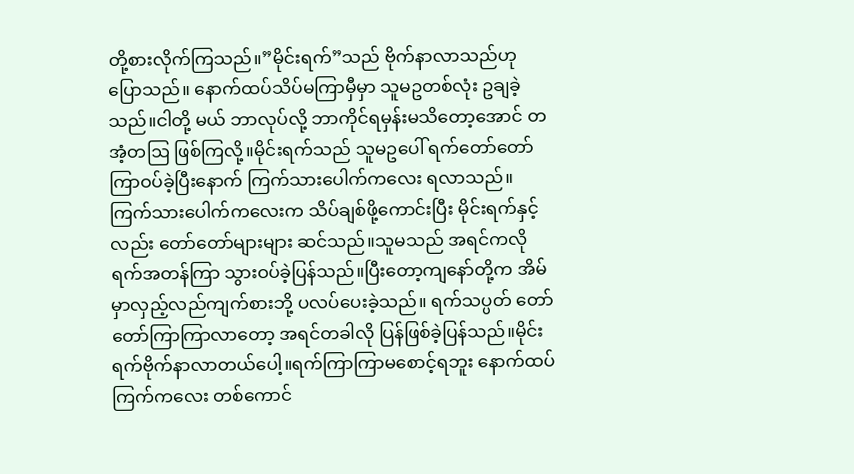တို့စားလိုက်ကြသည်။”မိုင်းရက်”သည် ဗိုက်နာလာသည်ဟု ပြောသည်။ နောက်ထပ်သိပ်မကြာမှီမှာ သူမဥတစ်လုံး ဥချခဲ့သည်။ငါတို့ မယ် ဘာလုပ်လို့ ဘာကိုင်ရမှန်းမသိတော့အောင် တအံ့တဩ ဖြစ်ကြလို့။မိုင်းရက်သည် သူမဥပေါ် ရက်တော်တော်ကြာဝပ်ခဲ့ပြီးနောက် ကြက်သားပေါက်ကလေး ရလာသည်။ကြက်သားပေါက်ကလေးက သိပ်ချစ်ဖို့ကောင်းပြီး မိုင်းရက်နှင့်လည်း တော်တော်များများ ဆင်သည်။သူမသည် အရင်ကလို ရက်အတန်ကြာ သွားဝပ်ခဲ့ပြန်သည်။ပြီးတော့ကျနော်တို့က အိမ်မှာလှည့်လည်ကျက်စားဘို့ ပလပ်ပေးခဲ့သည်။ ရက်သပ္ပတ် တော်တော်ကြာကြာလာတော့ အရင်တခါလို ပြန်ဖြစ်ခဲ့ပြန်သည်။မိုင်းရက်ဗိုက်နာလာတယ်ပေါ့။ရက်ကြာကြာမစောင့်ရဘူး နောက်ထပ်ကြက်ကလေး တစ်ကောင်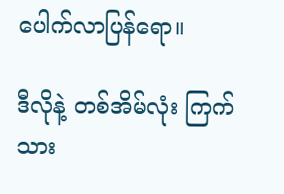ပေါက်လာပြန်ရော။

ဒီလိုနဲ့ တစ်အိမ်လုံး ကြက်သား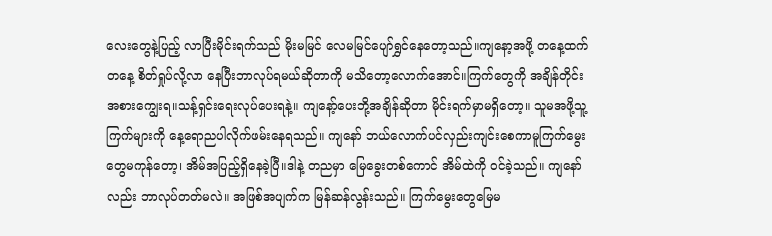လေးတွေနဲ့ပြည့် လာပြီးမိုင်းရက်သည် မိုးမမြင် လေမမြင်ပျော်ရွှင်နေတော့သည်။ကျနော့အဖို့ တနေ့ထက်တနေ့ စိတ်ရှုပ်လို့လာ နေပြီးဘာလုပ်ရမယ်ဆိုတာကို မသိတော့လောက်အောင်။ကြက်တွေကို အချိန်တိုင်းအစားကျွေးရ။သန့်ရှင်းရေးလုပ်ပေးရနဲ့။ ကျနော့်ပေးဘို့အချိန်ဆိုတာ မိုင်းရက်မှာမရှိတော့။ သူမအဖို့သူ့ကြက်များကို နေ့ရောညပါလိုက်ဖမ်းနေရသည်။ ကျနော် ဘယ်လောက်ပင်လှည်းကျင်းစေကာမူကြက်မွေးတွေမကုန်တော့၊ အိမ်အပြည့်ရှိနေခဲ့ပြီ။ဒါနဲ့ တညမှာ မြေခွေးတစ်ကောင် အိမ်ထဲကို ဝင်ခဲ့သည်။ ကျနော်လည်း ဘာလုပ်တတ်မလဲ။ အဖြစ်အပျက်က မြန်ဆန်လွန်းသည်။ ကြက်မွေးတွေမြေမ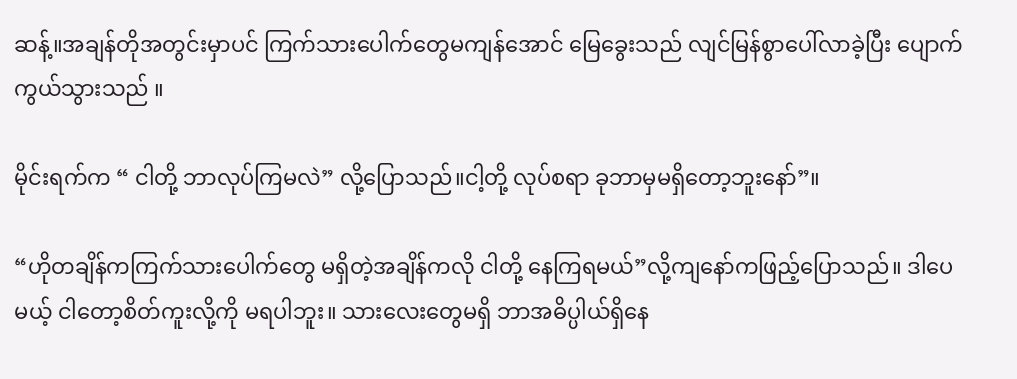ဆန့်။အချန်တိုအတွင်းမှာပင် ကြက်သားပေါက်တွေမကျန်အောင် မြေခွေးသည် လျင်မြန်စွာပေါ်လာခဲ့ပြီး ပျောက်ကွယ်သွားသည် ။

မိုင်းရက်က “ ငါတို့ ဘာလုပ်ကြမလဲ” လို့ပြောသည်။ငါ့တို့ လုပ်စရာ ခုဘာမှမရှိတော့ဘူးနော်”။

“ဟိုတချိန်ကကြက်သားပေါက်တွေ မရှိတဲ့အချိန်ကလို ငါတို့ နေကြရမယ်”လို့ကျနော်ကဖြည့်ပြောသည်။ ဒါပေမယ့် ငါတော့စိတ်ကူးလို့ကို မရပါဘူး။ သားလေးတွေမရှိ ဘာအဓိပ္ပါယ်ရှိနေ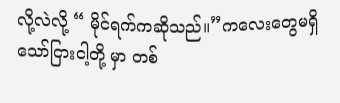လို့လဲလို့ “ မိုင်ရက်ကဆိုသည်။”ကလေးတွေမရှိသော်ငြားငါ့တို့ မှာ တစ်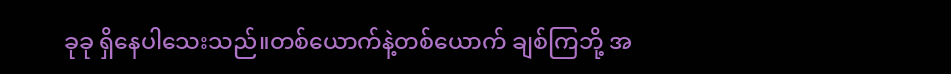ခုခု ရှိနေပါသေးသည်။တစ်ယောက်နဲ့တစ်ယောက် ချစ်ကြဘို့ အ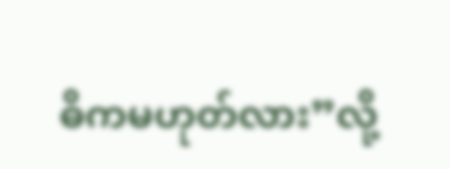ဓိကမဟုတ်လား”လို့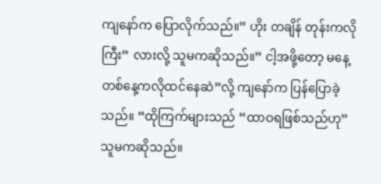ကျနော်က ပြောလိုက်သည်။” ဟိုး တချိန် တုန်းကလို ကြီး” လားလို့ သူမကဆိုသည်။” ငါ့အဖို့တော့ မနေ့တစ်နေ့ကလိုထင်နေဆဲ”လို့ ကျနော်က ပြန်ပြောခဲ့သည်။ “ထိုကြက်များသည် “ထာဝရဖြစ်သည်ဟု”သူမကဆိုသည်။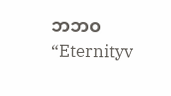ဘဘဝ
“Eternityv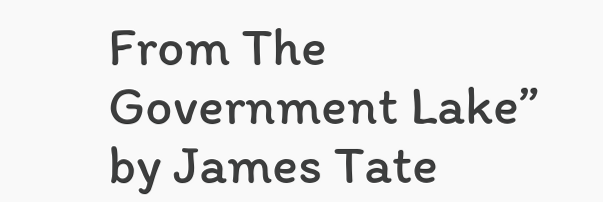From The Government Lake” by James Tate